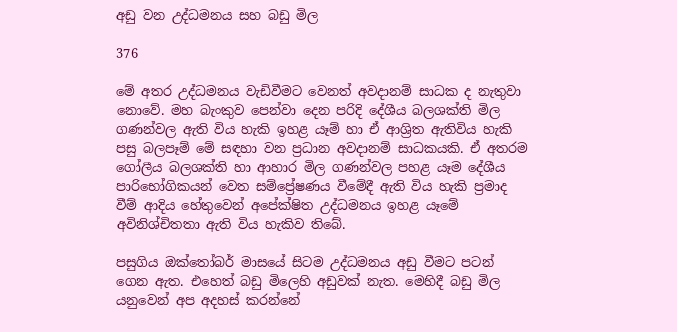අඩු වන උද්ධමනය සහ බඩු මිල

376

මේ අතර උද්ධමනය වැඩිවීමට වෙනත් අවදානම් සාධක ද නැතුවා නොවේ. මහ බැංකුව පෙන්වා දෙන පරිදි දේශීය බලශක්ති මිල ගණන්වල ඇති විය හැකි ඉහළ යෑම් හා ඒ ආශ්‍රිත ඇතිවිය හැකි පසු බලපෑම් මේ සඳහා වන ප්‍රධාන අවදානම් සාධකයකි. ඒ අතරම ගෝලීය බලශක්ති හා ආහාර මිල ගණන්වල පහළ යෑම දේශීය පාරිභෝගිකයන් වෙත සම්ප්‍රේෂණය වීමේදී ඇති විය හැකි ප්‍රමාද වීම් ආදිය හේතුවෙන් අපේක්ෂිත උද්ධමනය ඉහළ යෑමේ අවිනිශ්චිතතා ඇති විය හැකිව තිබේ.

පසුගිය ඔක්තෝබර් මාසයේ සිටම උද්ධමනය අඩු වීමට පටන් ගෙන ඇත. එහෙත් බඩු මිලෙහි අඩුවක් නැත. මෙහිදී බඩු මිල යනුවෙන් අප අදහස් කරන්නේ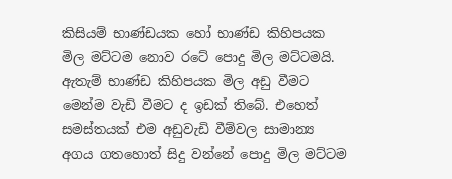කිසියම් භාණ්ඩයක හෝ භාණ්ඩ කිහිපයක මිල මට්ටම නොව රටේ පොදු මිල මට්ටමයි. ඇතැම් භාණ්ඩ කිහිපයක මිල අඩු වීමට මෙන්ම වැඩි වීමට ද ඉඩක් තිබේ. එහෙත් සමස්තයක් එම අඩුවැඩි වීම්වල සාමාන්‍ය අගය ගතහොත් සිදු වන්නේ පොදු මිල මට්ටම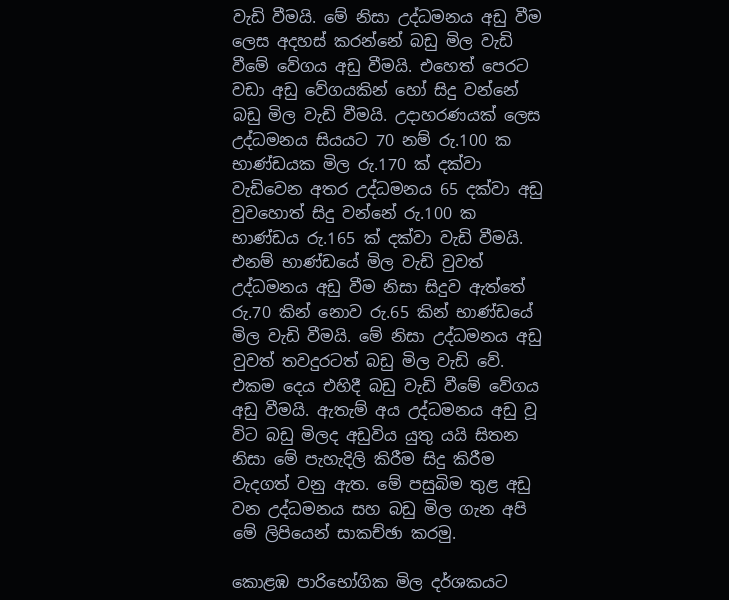වැඩි වීමයි. මේ නිසා උද්ධමනය අඩු වීම ලෙස අදහස් කරන්නේ බඩු මිල වැඩි වීමේ වේගය අඩු වීමයි. එහෙත් පෙරට වඩා අඩු වේගයකින් හෝ සිදු වන්නේ බඩු මිල වැඩි වීමයි. උදාහරණයක් ලෙස උද්ධමනය සියයට 70 නම් රු.100 ක භාණ්ඩයක මිල රු.170 ක් දක්වා වැඩිවෙන අතර උද්ධමනය 65 දක්වා අඩු වුවහොත් සිදු වන්නේ රු.100 ක භාණ්ඩය රු.165 ක් දක්වා වැඩි වීමයි. එනම් භාණ්ඩයේ මිල වැඩි වුවත් උද්ධමනය අඩු වීම නිසා සිදුව ඇත්තේ රු.70 කින් නොව රු.65 කින් භාණ්ඩයේ මිල වැඩි වීමයි. මේ නිසා උද්ධමනය අඩු වුවත් තවදුරටත් බඩු මිල වැඩි වේ. එකම දෙය එහිදී බඩු වැඩි වීමේ වේගය අඩු වීමයි. ඇතැම් අය උද්ධමනය අඩු වූ විට බඩු මිලද අඩුවිය යුතු යයි සිතන නිසා මේ පැහැදිලි කිරීම සිදු කිරීම වැදගත් වනු ඇත. මේ පසුබිම තුළ අඩු වන උද්ධමනය සහ බඩු මිල ගැන අපි මේ ලිපියෙන් සාකච්ඡා කරමු.

කොළඹ පාරිභෝගික මිල දර්ශකයට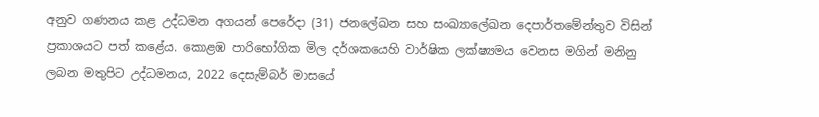අනුව ගණනය කළ උද්ධමන අගයන් පෙරේදා (31) ජනලේඛන සහ සංඛ්‍යාලේඛන දෙපාර්තමේන්තුව විසින් ප්‍රකාශයට පත් කළේය. කොළඹ පාරිභෝගික මිල දර්ශකයෙහි වාර්ෂික ලක්ෂ්‍යමය වෙනස මගින් මනිනු ලබන මතුපිට උද්ධමනය, 2022 දෙසැම්බර් මාසයේ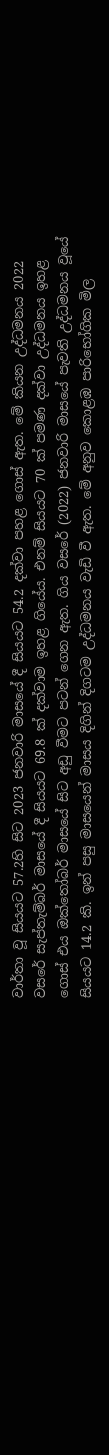වාර්තා වූ සියයට 57.2හි සිට 2023 ජනවාරි මාසයේ දී සියයට 54.2 දක්වා පහළ ගොස් ඇත. මේ කියන උද්ධමනය 2022 වසරේ සැප්තැම්බර් මාසයේ දී සියයට 69.8 ක් දක්වාම ඉහළ ගියේය. එනම් සියයට 70 ක් පමණ දක්වා උද්ධමනය ඉහළ ගොස් එය ඔක්තෝබර් මාසයේ සිට අඩු වීමට පටන් ගෙන ඇත. ගිය වසරේ (2022) ජනවාරි මාසයේ පැවති උද්ධමනය වූයේ සියයට 14.2 කි. ඉන් පසු මාසයෙන් මාසය දිගින් දිගටම උද්ධමනය වැඩි වී ඇත. මේ අනුව කොළඹ පාරිභෝගික මිල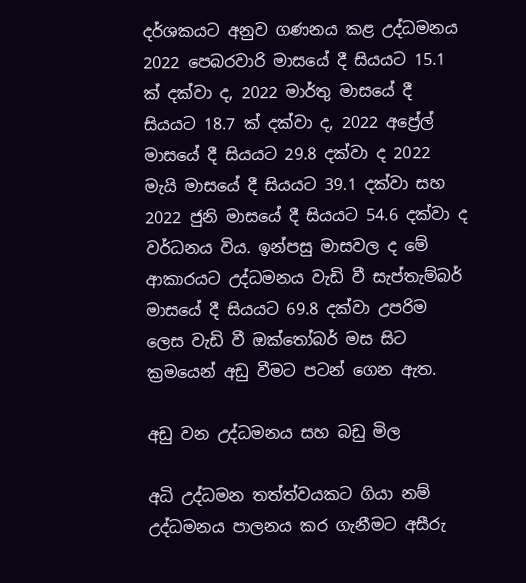දර්ශකයට අනුව ගණනය කළ උද්ධමනය 2022 පෙබරවාරි මාසයේ දී සියයට 15.1 ක් දක්වා ද, 2022 මාර්තු මාසයේ දී සියයට 18.7 ක් දක්වා ද, 2022 අප්‍රේල් මාසයේ දී සියයට 29.8 දක්වා ද 2022 මැයි මාසයේ දී සියයට 39.1 දක්වා සහ 2022 ජුනි මාසයේ දී සියයට 54.6 දක්වා ද වර්ධනය විය. ඉන්පසු මාසවල ද මේ ආකාරයට උද්ධමනය වැඩි වී සැප්තැම්බර් මාසයේ දී සියයට 69.8 දක්වා උපරිම ලෙස වැඩි වී ඔක්තෝබර් මස සිට ක්‍රමයෙන් අඩු වීමට පටන් ගෙන ඇත.

අඩු වන උද්ධමනය සහ බඩු මිල

අධි උද්ධමන තත්ත්වයකට ගියා නම් උද්ධමනය පාලනය කර ගැනීමට අසීරු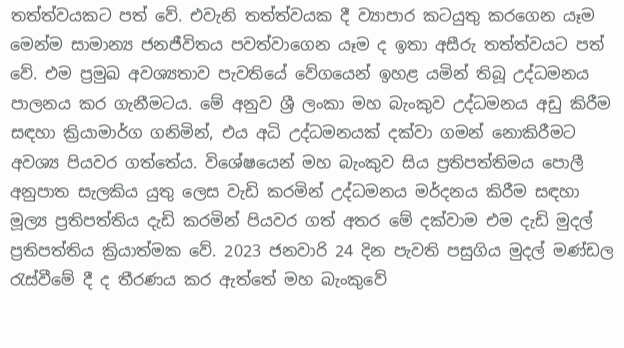තත්ත්වයකට පත් වේ. එවැනි තත්ත්වයක දී ව්‍යාපාර කටයුතු කරගෙන යෑම මෙන්ම සාමාන්‍ය ජනජීවිතය පවත්වාගෙන යෑම ද ඉතා අසීරු තත්ත්වයට පත් වේ. එම ප්‍රමුඛ අවශ්‍යතාව පැවතියේ වේගයෙන් ඉහළ යමින් තිබූ උද්ධමනය පාලනය කර ගැනීමටය. මේ අනුව ශ්‍රී ලංකා මහ බැංකුව උද්ධමනය අඩු කිරීම සඳහා ක්‍රියාමාර්ග ගනිමින්, එය අධි උද්ධමනයක් දක්වා ගමන් නොකිරීමට අවශ්‍ය පියවර ගත්තේය. විශේෂයෙන් මහ බැංකුව සිය ප්‍රතිපත්තිමය පොලී අනුපාත සැලකිය යුතු ලෙස වැඩි කරමින් උද්ධමනය මර්දනය කිරීම සඳහා මූල්‍ය ප්‍රතිපත්තිය දැඩි කරමින් පියවර ගත් අතර මේ දක්වාම එම දැඩි මුදල් ප්‍රතිපත්තිය ක්‍රියාත්මක වේ. 2023 ජනවාරි 24 දින පැවති පසුගිය මුදල් මණ්ඩල රැස්වීමේ දී ද තීරණය කර ඇත්තේ මහ බැංකුවේ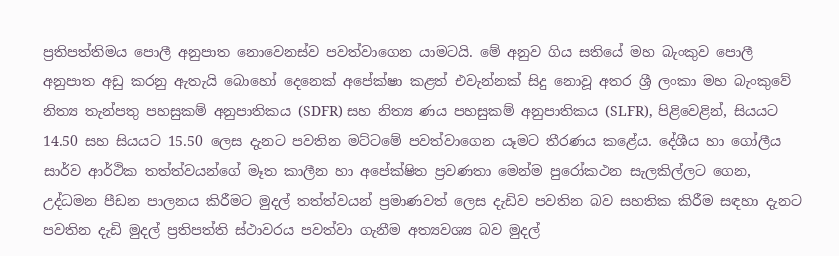ප්‍රතිපත්තිමය පොලී අනුපාත නොවෙනස්ව පවත්වාගෙන යාමටයි. මේ අනුව ගිය සතියේ මහ බැංකුව පොලී අනුපාත අඩු කරනු ඇතැයි බොහෝ දෙනෙක් අපේක්ෂා කළත් එවැන්නක් සිදු නොවූ අතර ශ්‍රී ලංකා මහ බැංකුවේ නිත්‍ය තැන්පතු පහසුකම් අනුපාතිකය (SDFR) සහ නිත්‍ය ණය පහසුකම් අනුපාතිකය (SLFR), පිළිවෙළින්, සියයට 14.50 සහ සියයට 15.50 ලෙස දැනට පවතින මට්ටමේ පවත්වාගෙන යෑමට තීරණය කළේය. දේශීය හා ගෝලීය සාර්ව ආර්ථික තත්ත්වයන්ගේ මෑත කාලීන හා අපේක්ෂිත ප්‍රවණතා මෙන්ම පුරෝකථන සැලකිල්ලට ගෙන, උද්ධමන පීඩන පාලනය කිරීමට මුදල් තත්ත්වයන් ප්‍රමාණවත් ලෙස දැඩිව පවතින බව සහතික කිරීම සඳහා දැනට පවතින දැඩි මුදල් ප්‍රතිපත්ති ස්ථාවරය පවත්වා ගැනීම අත්‍යවශ්‍ය බව මුදල්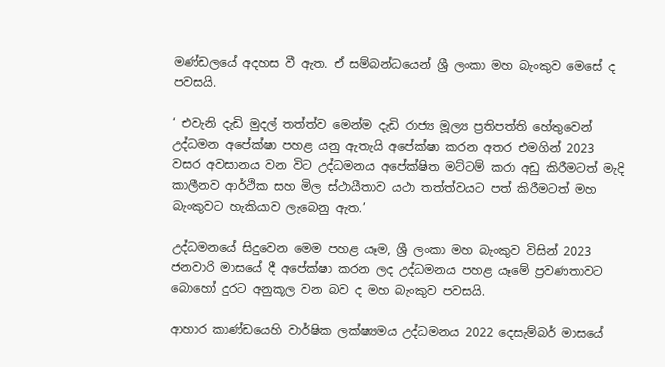මණ්ඩලයේ අදහස වී ඇත. ඒ සම්බන්ධයෙන් ශ්‍රී ලංකා මහ බැංකුව මෙසේ ද පවසයි.

‘ එවැනි දැඩි මුදල් තත්ත්ව මෙන්ම දැඩි රාජ්‍ය මූල්‍ය ප්‍රතිපත්ති හේතුවෙන් උද්ධමන අපේක්ෂා පහළ යනු ඇතැයි අපේක්ෂා කරන අතර එමගින් 2023 වසර අවසානය වන විට උද්ධමනය අපේක්ෂිත මට්ටම් කරා අඩු කිරීමටත් මැදි කාලීනව ආර්ථික සහ මිල ස්ථායීතාව යථා තත්ත්වයට පත් කිරීමටත් මහ බැංකුවට හැකියාව ලැබෙනු ඇත.’

උද්ධමනයේ සිදුවෙන මෙම පහළ යෑම, ශ්‍රී ලංකා මහ බැංකුව විසින් 2023 ජනවාරි මාසයේ දී අපේක්ෂා කරන ලද උද්ධමනය පහළ යෑමේ ප්‍රවණතාවට බොහෝ දුරට අනුකූල වන බව ද මහ බැංකුව පවසයි.

ආහාර කාණ්ඩයෙහි වාර්ෂික ලක්ෂ්‍යමය උද්ධමනය 2022 දෙසැම්බර් මාසයේ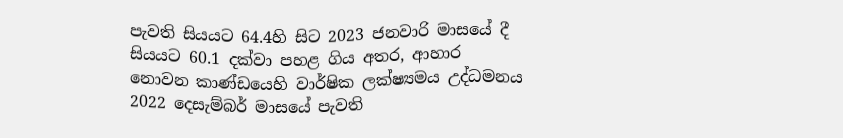පැවති සියයට 64.4හි සිට 2023 ජනවාරි මාසයේ දී සියයට 60.1 දක්වා පහළ ගිය අතර, ආහාර නොවන කාණ්ඩයෙහි වාර්ෂික ලක්ෂ්‍යමය උද්ධමනය 2022 දෙසැම්බර් මාසයේ පැවති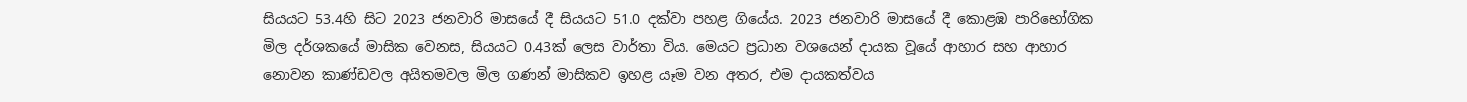සියයට 53.4හි සිට 2023 ජනවාරි මාසයේ දී සියයට 51.0 දක්වා පහළ ගියේය. 2023 ජනවාරි මාසයේ දී කොළඹ පාරිභෝගික මිල දර්ශකයේ මාසික වෙනස, සියයට 0.43ක් ලෙස වාර්තා විය. මෙයට ප්‍රධාන වශයෙන් දායක වූයේ ආහාර සහ ආහාර නොවන කාණ්ඩවල අයිතමවල මිල ගණන් මාසිකව ඉහළ යෑම වන අතර, එම දායකත්වය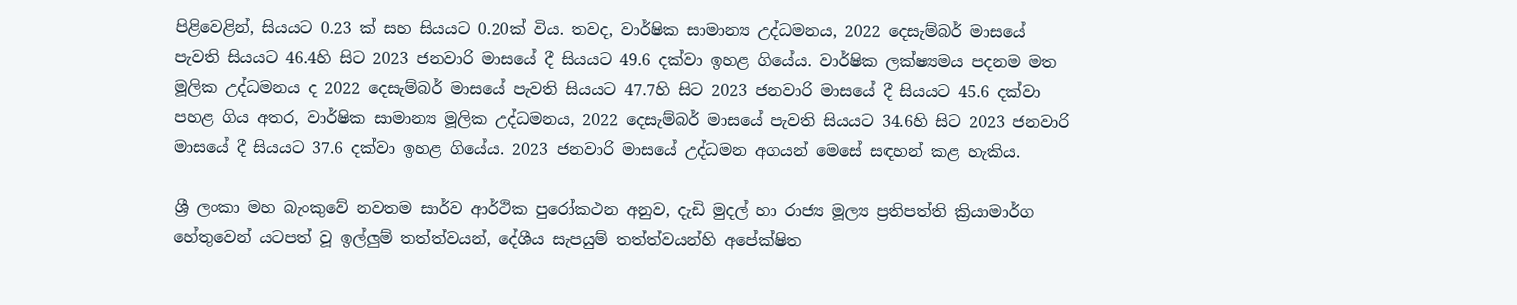පිළිවෙළින්, සියයට 0.23 ක් සහ සියයට 0.20ක් විය. තවද, වාර්ෂික සාමාන්‍ය උද්ධමනය, 2022 දෙසැම්බර් මාසයේ පැවති සියයට 46.4හි සිට 2023 ජනවාරි මාසයේ දී සියයට 49.6 දක්වා ඉහළ ගියේය. වාර්ෂික ලක්ෂ්‍යමය පදනම මත මූලික උද්ධමනය ද 2022 දෙසැම්බර් මාසයේ පැවති සියයට 47.7හි සිට 2023 ජනවාරි මාසයේ දී සියයට 45.6 දක්වා පහළ ගිය අතර, වාර්ෂික සාමාන්‍ය මූලික උද්ධමනය, 2022 දෙසැම්බර් මාසයේ පැවති සියයට 34.6හි සිට 2023 ජනවාරි මාසයේ දී සියයට 37.6 දක්වා ඉහළ ගියේය. 2023 ජනවාරි මාසයේ උද්ධමන අගයන් මෙසේ සඳහන් කළ හැකිය.

ශ්‍රී ලංකා මහ බැංකුවේ නවතම සාර්ව ආර්ථික පුරෝකථන අනුව, දැඩි මුදල් හා රාජ්‍ය මූල්‍ය ප්‍රතිපත්ති ක්‍රියාමාර්ග හේතුවෙන් යටපත් වූ ඉල්ලුම් තත්ත්වයන්, දේශීය සැපයුම් තත්ත්වයන්හි අපේක්ෂිත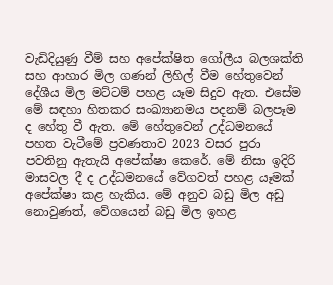වැඩිදියුණු වීම් සහ අපේක්ෂිත ගෝලීය බලශක්ති සහ ආහාර මිල ගණන් ලිහිල් වීම හේතුවෙන් දේශීය මිල මට්ටම් පහළ යෑම සිදුව ඇත. එසේම මේ සඳහා හිතකර සංඛ්‍යානමය පදනම් බලපෑම ද හේතු වී ඇත. මේ හේතුවෙන් උද්ධමනයේ පහත වැටීමේ ප්‍රවණතාව 2023 වසර පුරා පවතිනු ඇතැයි අපේක්ෂා කෙරේ. මේ නිසා ඉදිරි මාසවල දී ද උද්ධමනයේ වේගවත් පහළ යෑමක් අපේක්ෂා කළ හැකිය. මේ අනුව බඩු මිල අඩු නොවුණත්, වේගයෙන් බඩු මිල ඉහළ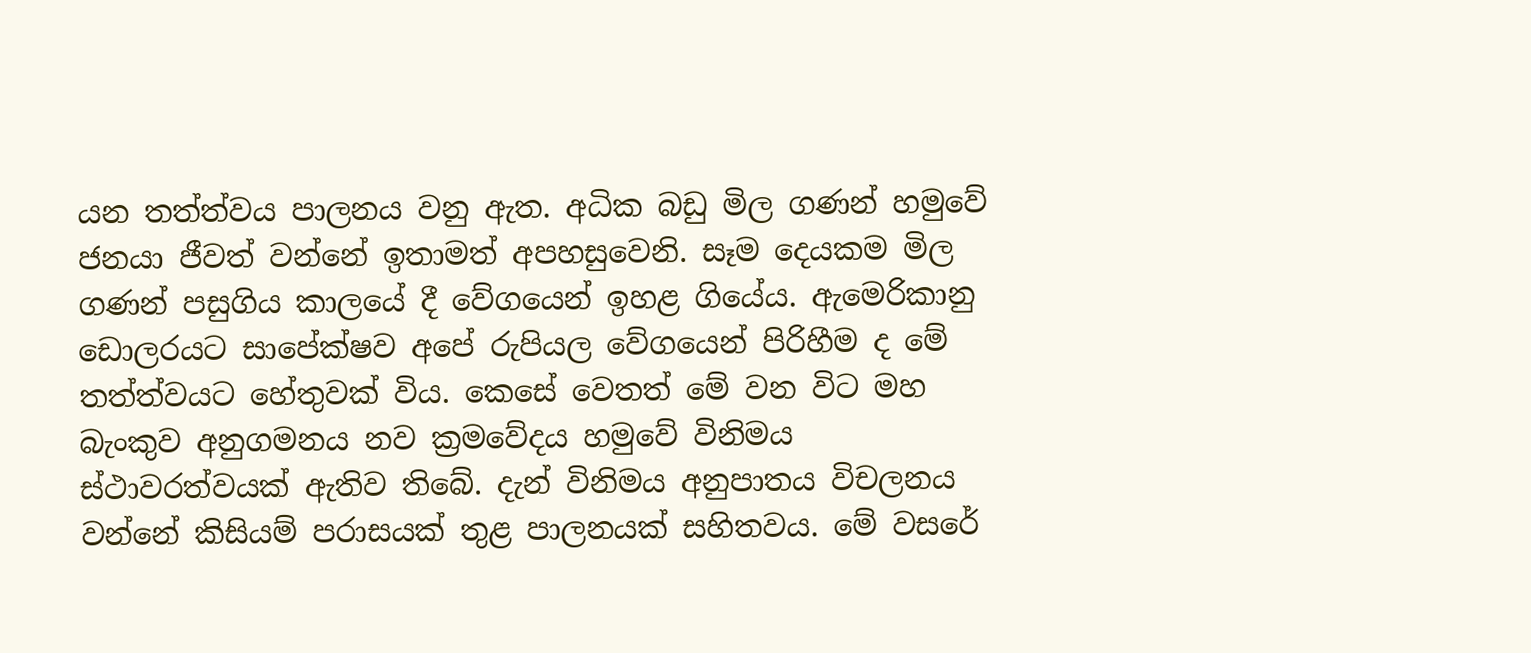යන තත්ත්වය පාලනය වනු ඇත. අධික බඩු මිල ගණන් හමුවේ ජනයා ජීවත් වන්නේ ඉතාමත් අපහසුවෙනි. සෑම දෙයකම මිල ගණන් පසුගිය කාලයේ දී වේගයෙන් ඉහළ ගියේය. ඇමෙරිකානු ඩොලරයට සාපේක්ෂව අපේ රුපියල වේගයෙන් පිරිහීම ද මේ තත්ත්වයට හේතුවක් විය. කෙසේ වෙතත් මේ වන විට මහ බැංකුව අනුගමනය නව ක්‍රමවේදය හමුවේ විනිමය ස්ථාවරත්වයක් ඇතිව තිබේ. දැන් විනිමය අනුපාතය විචලනය වන්නේ කිසියම් පරාසයක් තුළ පාලනයක් සහිතවය. මේ වසරේ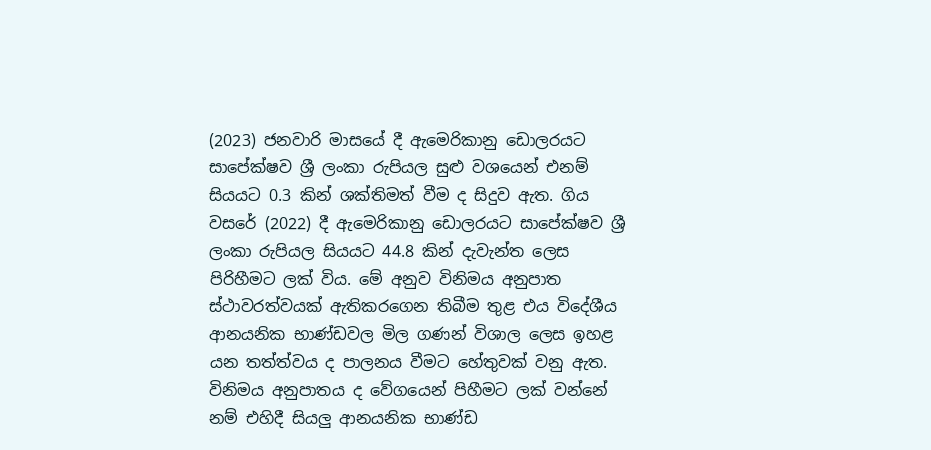(2023) ජනවාරි මාසයේ දී ඇමෙරිකානු ඩොලරයට සාපේක්ෂව ශ්‍රී ලංකා රුපියල සුළු වශයෙන් එනම් සියයට 0.3 කින් ශක්තිමත් වීම ද සිදුව ඇත. ගිය වසරේ (2022) දී ඇමෙරිකානු ඩොලරයට සාපේක්ෂව ශ්‍රී ලංකා රුපියල සියයට 44.8 කින් දැවැන්ත ලෙස පිරිහීමට ලක් විය. මේ අනුව විනිමය අනුපාත ස්ථාවරත්වයක් ඇතිකරගෙන තිබීම තුළ එය විදේශීය ආනයනික භාණ්ඩවල මිල ගණන් විශාල ලෙස ඉහළ යන තත්ත්වය ද පාලනය වීමට හේතුවක් වනු ඇත. විනිමය අනුපාතය ද වේගයෙන් පිහීමට ලක් වන්නේ නම් එහිදී සියලු ආනයනික භාණ්ඩ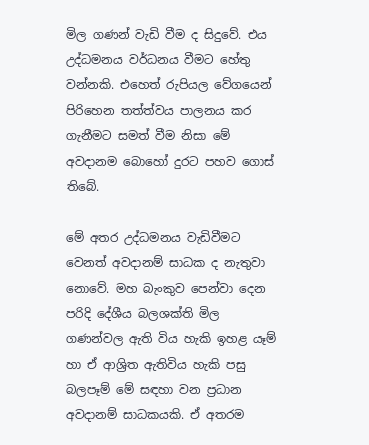මිල ගණන් වැඩි වීම ද සිදුවේ. එය උද්ධමනය වර්ධනය වීමට හේතු වන්නකි. එහෙත් රුපියල වේගයෙන් පිරිහෙන තත්ත්වය පාලනය කර ගැනීමට සමත් වීම නිසා මේ අවදානම බොහෝ දුරට පහව ගොස් තිබේ.

මේ අතර උද්ධමනය වැඩිවීමට වෙනත් අවදානම් සාධක ද නැතුවා නොවේ. මහ බැංකුව පෙන්වා දෙන පරිදි දේශීය බලශක්ති මිල ගණන්වල ඇති විය හැකි ඉහළ යෑම් හා ඒ ආශ්‍රිත ඇතිවිය හැකි පසු බලපෑම් මේ සඳහා වන ප්‍රධාන අවදානම් සාධකයකි. ඒ අතරම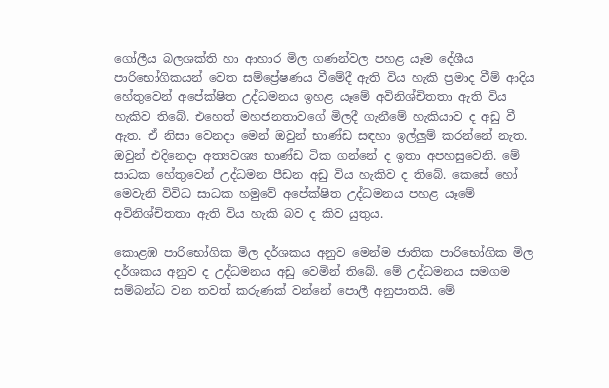ගෝලීය බලශක්ති හා ආහාර මිල ගණන්වල පහළ යෑම දේශීය පාරිභෝගිකයන් වෙත සම්ප්‍රේෂණය වීමේදී ඇති විය හැකි ප්‍රමාද වීම් ආදිය හේතුවෙන් අපේක්ෂිත උද්ධමනය ඉහළ යෑමේ අවිනිශ්චිතතා ඇති විය හැකිව තිබේ. එහෙත් මහජනතාවගේ මිලදී ගැනීමේ හැකියාව ද අඩු වී ඇත. ඒ නිසා වෙනදා මෙන් ඔවුන් භාණ්ඩ සඳහා ඉල්ලුම් කරන්නේ නැත. ඔවුන් එදිනෙදා අත්‍යවශ්‍ය භාණ්ඩ ටික ගන්නේ ද ඉතා අපහසුවෙනි. මේ සාධක හේතුවෙන් උද්ධමන පීඩන අඩු විය හැකිව ද තිබේ. කෙසේ හෝ මෙවැනි විවිධ සාධක හමුවේ අපේක්ෂිත උද්ධමනය පහළ යෑමේ අවිනිශ්චිතතා ඇති විය හැකි බව ද කිව යුතුය.

කොළඹ පාරිභෝගික මිල දර්ශකය අනුව මෙන්ම ජාතික පාරිභෝගික මිල දර්ශකය අනුව ද උද්ධමනය අඩු වෙමින් තිබේ. මේ උද්ධමනය සමගම සම්බන්ධ වන තවත් කරුණක් වන්නේ පොලී අනුපාතයි. මේ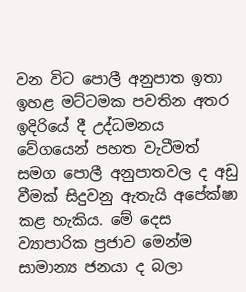වන විට පොලී අනුපාත ඉතා ඉහළ මට්ටමක පවතින අතර ඉදිරියේ දී උද්ධමනය වේගයෙන් පහත වැටීමත් සමග පොලී අනුපාතවල ද අඩු වීමක් සිදුවනු ඇතැයි අපේක්ෂා කළ හැකිය. මේ දෙස ව්‍යාපාරික ප්‍රජාව මෙන්ම සාමාන්‍ය ජනයා ද බලා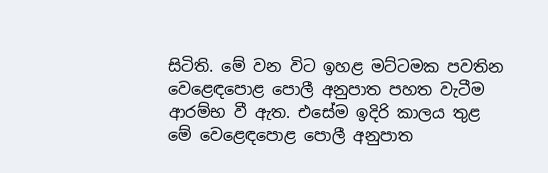සිටිති. මේ වන විට ඉහළ මට්ටමක පවතින වෙළෙඳපොළ පොලී අනුපාත පහත වැටීම ආරම්භ වී ඇත. එසේම ඉදිරි කාලය තුළ මේ වෙළෙඳපොළ පොලී අනුපාත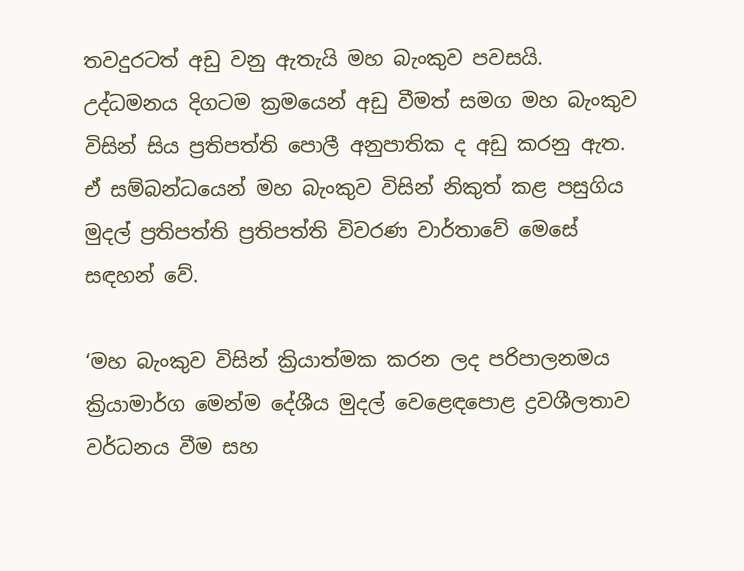තවදුරටත් අඩු වනු ඇතැයි මහ බැංකුව පවසයි. උද්ධමනය දිගටම ක්‍රමයෙන් අඩු වීමත් සමග මහ බැංකුව විසින් සිය ප්‍රතිපත්ති පොලී අනුපාතික ද අඩු කරනු ඇත. ඒ සම්බන්ධයෙන් මහ බැංකුව විසින් නිකුත් කළ පසුගිය මුදල් ප්‍රතිපත්ති ප්‍රතිපත්ති විවරණ වාර්තාවේ මෙසේ සඳහන් වේ.

‘මහ බැංකුව විසින් ක්‍රියාත්මක කරන ලද පරිපාලනමය ක්‍රියාමාර්ග මෙන්ම දේශීය මුදල් වෙළෙඳපොළ ද්‍රවශීලතාව වර්ධනය වීම සහ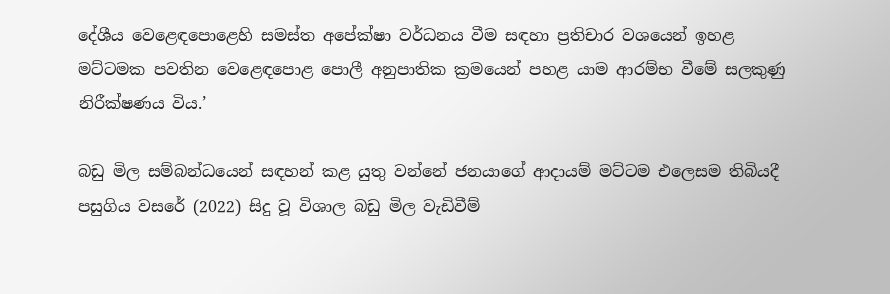දේශීය වෙළෙඳපොළෙහි සමස්ත අපේක්ෂා වර්ධනය වීම සඳහා ප්‍රතිචාර වශයෙන් ඉහළ මට්ටමක පවතින වෙළෙඳපොළ පොලී අනුපාතික ක්‍රමයෙන් පහළ යාම ආරම්භ වීමේ සලකුණු නිරීක්ෂණය විය.’

බඩු මිල සම්බන්ධයෙන් සඳහන් කළ යුතු වන්නේ ජනයාගේ ආදායම් මට්ටම එලෙසම තිබියදී පසුගිය වසරේ (2022) සිදු වූ විශාල බඩු මිල වැඩිවීම්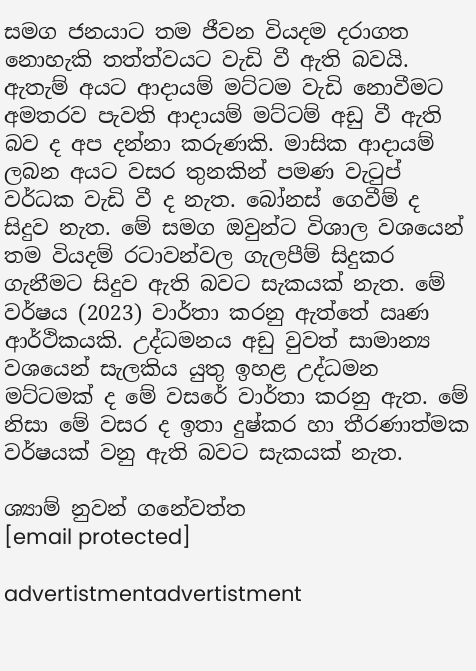සමග ජනයාට තම ජීවන වියදම දරාගත නොහැකි තත්ත්වයට වැඩි වී ඇති බවයි. ඇතැම් අයට ආදායම් මට්ටම වැඩි නොවීමට අමතරව පැවති ආදායම් මට්ටම් අඩු වී ඇති බව ද අප දන්නා කරුණකි. මාසික ආදායම් ලබන අයට වසර තුනකින් පමණ වැටුප් වර්ධක වැඩි වී ද නැත. බෝනස් ගෙවීම් ද සිදුව නැත. මේ සමග ඔවුන්ට විශාල වශයෙන් තම වියදම් රටාවන්වල ගැලපීම් සිදුකර ගැනීමට සිදුව ඇති බවට සැකයක් නැත. මේ වර්ෂය (2023) වාර්තා කරනු ඇත්තේ ඍණ ආර්ථිකයකි. උද්ධමනය අඩු වුවත් සාමාන්‍ය වශයෙන් සැලකිය යුතු ඉහළ උද්ධමන මට්ටමක් ද මේ වසරේ වාර්තා කරනු ඇත. මේ නිසා මේ වසර ද ඉතා දුෂ්කර හා තීරණාත්මක වර්ෂයක් වනු ඇති බවට සැකයක් නැත.

ශ්‍යාම් නුවන් ගනේවත්ත
[email protected]

advertistmentadvertistment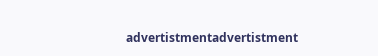advertistmentadvertistment